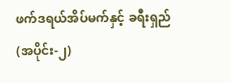ဖက်ဒရယ်အိပ်မက်နှင့် ခရီးရှည် (အပိုင်း-၂)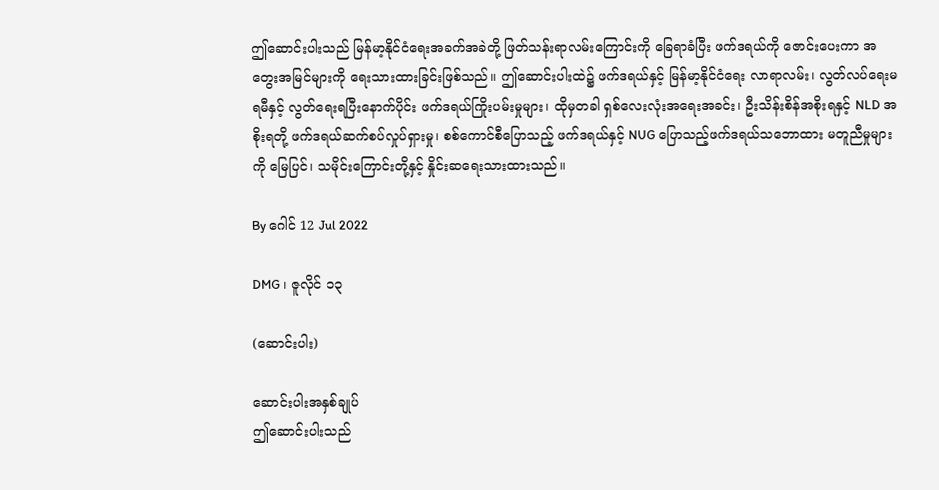ဤဆောင်းပါးသည် မြန်မာ့နိုင်ငံရေးအခက်အခဲတို့ ဖြတ်သန်းရာလမ်းကြောင်းကို ခြေရာခံပြီး ဖက်ဒရယ်ကို ဇောင်းပေးကာ အတွေးအမြင်များကို ရေးသားထားခြင်းဖြစ်သည်။ ဤဆောင်းပါးထဲ၌ ဖက်ဒရယ်နှင့် မြန်မာ့နိုင်ငံရေး လာရာလမ်း၊ လွတ်လပ်ရေးမရမီနှင့် လွတ်ရေးရပြီးနောက်ပိုင်း ဖက်ဒရယ်ကြိုးပမ်းမှုများ၊ ထိုမှတခါ ရှစ်လေးလုံးအရေးအခင်း၊ ဦးသိန်းစိန်အစိုးရနှင့် NLD အစိုးရတို့ ဖက်ဒရယ်ဆက်စပ်လှုပ်ရှားမှု၊ စစ်ကောင်စီပြောသည့် ဖက်ဒရယ်နှင့် NUG ပြောသည့်ဖက်ဒရယ်သဘောထား မတူညီမှုများကို မြေပြင်၊ သမိုင်းကြောင်းတို့နှင့် နှိုင်းဆရေးသားထားသည်။

By ဂေါင် 12 Jul 2022

DMG ၊ ဇူလိုင် ၁၃

(ဆောင်းပါး)

ဆောင်းပါးအနှစ်ချုပ်
ဤဆောင်းပါးသည်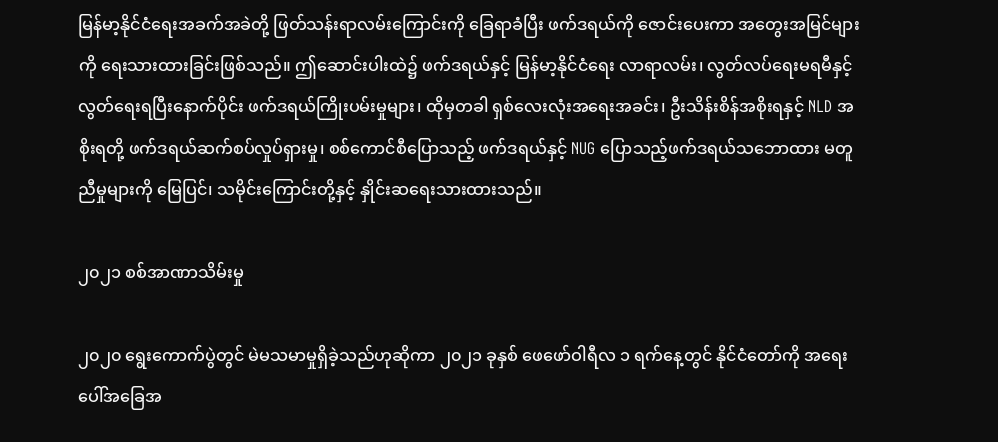မြန်မာ့နိုင်ငံရေးအခက်အခဲတို့ ဖြတ်သန်းရာလမ်းကြောင်းကို ခြေရာခံပြီး ဖက်ဒရယ်ကို ဇောင်းပေးကာ အတွေးအမြင်များကို ရေးသားထားခြင်းဖြစ်သည်။ ဤဆောင်းပါးထဲ၌ ဖက်ဒရယ်နှင့် မြန်မာ့နိုင်ငံရေး လာရာလမ်း၊ လွတ်လပ်ရေးမရမီနှင့် လွတ်ရေးရပြီးနောက်ပိုင်း ဖက်ဒရယ်ကြိုးပမ်းမှုများ၊ ထိုမှတခါ ရှစ်လေးလုံးအရေးအခင်း၊ ဦးသိန်းစိန်အစိုးရနှင့် NLD အစိုးရတို့ ဖက်ဒရယ်ဆက်စပ်လှုပ်ရှားမှု၊ စစ်ကောင်စီပြောသည့် ဖက်ဒရယ်နှင့် NUG ပြောသည့်ဖက်ဒရယ်သဘောထား မတူညီမှုများကို မြေပြင်၊ သမိုင်းကြောင်းတို့နှင့် နှိုင်းဆရေးသားထားသည်။

၂၀၂၁ စစ်အာဏာသိမ်းမှု

၂၀၂၀ ရွေးကောက်ပွဲတွင် မဲမသမာမှုရှိခဲ့သည်ဟုဆိုကာ ၂၀၂၁ ခုနှစ် ဖေဖော်ဝါရီလ ၁ ရက်နေ့တွင် နိုင်ငံတော်ကို အရေးပေါ်အခြေအ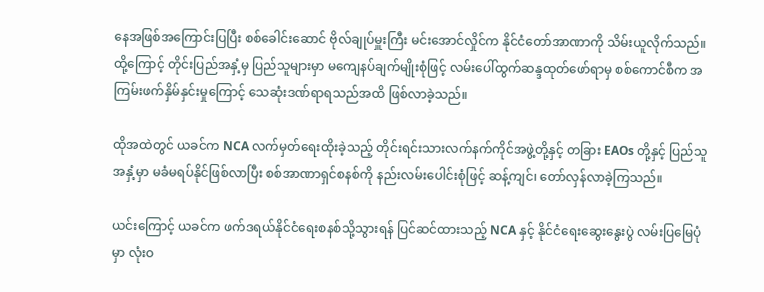နေအဖြစ်အကြောင်းပြပြီး စစ်ခေါင်းဆောင် ဗိုလ်ချုပ်မှူးကြီး မင်းအောင်လှိုင်က နိုင်ငံတော်အာဏာကို သိမ်းယူလိုက်သည်။ ထို့ကြောင့် တိုင်းပြည်အနှံ့မှ ပြည်သူများမှာ မကျေနပ်ချက်မျိုးစုံဖြင့် လမ်းပေါ်ထွက်ဆန္ဒထုတ်ဖော်ရာမှ စစ်ကောင်စီက အကြမ်းဖက်နှိမ်နှင်းမှုကြောင့် သေဆုံးဒဏ်ရာရသည်အထိ ဖြစ်လာခဲ့သည်။

ထိုအထဲတွင် ယခင်က NCA လက်မှတ်ရေးထိုးခဲ့သည့် တိုင်းရင်းသားလက်နက်ကိုင်အဖွဲ့တို့နှင့် တခြား EAOs တို့နှင့် ပြည်သူအနှံ့မှာ မခံမရပ်နိုင်ဖြစ်လာပြီး စစ်အာဏာရှင်စနစ်ကို နည်းလမ်းပေါင်းစုံဖြင့် ဆန့်ကျင်၊ တော်လှန်လာခဲ့ကြသည်။

ယင်းကြောင့် ယခင်က ဖက်ဒရယ်နိုင်ငံရေးစနစ်သို့သွားရန် ပြင်ဆင်ထားသည့် NCA နှင့် နိုင်ငံရေးဆွေးနွေးပွဲ လမ်းပြမြေပုံမှာ လုံးဝ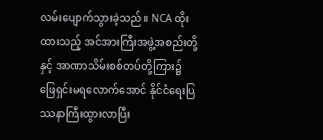လမ်းပျောက်သွားခဲ့သည်။ NCA ထိုးထားသည့် အင်အားကြီးအဖွဲ့အစည်းတို့နှင့် အာဏာသိမ်းစစ်တပ်တို့ကြား၌ ဖြေရှင်းမရလောက်အောင် နိုင်ငံရေးပြဿနာကြီးထွားလာပြီး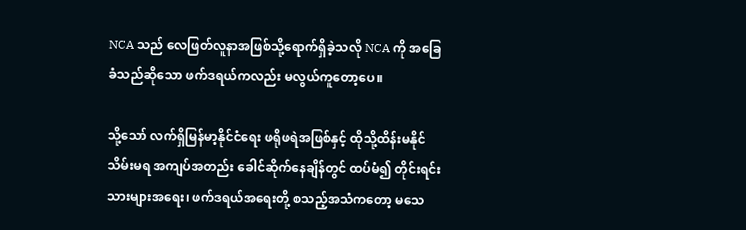NCA သည် လေဖြတ်လူနာအဖြစ်သို့ရောက်ရှိခဲ့သလို NCA ကို အခြေခံသည်ဆိုသော ဖက်ဒရယ်ကလည်း မလွယ်ကူတော့ပေ။

သို့သော် လက်ရှိမြန်မာ့နိုင်ငံရေး ဖရိုဖရဲအဖြစ်နှင့် ထိုသို့ထိန်းမနိုင်သိမ်းမရ အကျပ်အတည်း ခေါင်ဆိုက်နေချိန်တွင် ထပ်မံ၍ တိုင်းရင်းသားများအရေး၊ ဖက်ဒရယ်အရေးတို့ စသည့်အသံကတော့ မသေ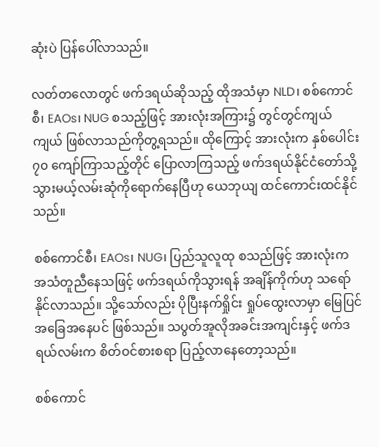ဆုံးပဲ ပြန်ပေါ်လာသည်။

လတ်တလောတွင် ဖက်ဒရယ်ဆိုသည့် ထိုအသံမှာ NLD၊ စစ်ကောင်စီ၊ EAOs၊ NUG စသည့်ဖြင့် အားလုံးအကြား၌ တွင်တွင်ကျယ်ကျယ် ဖြစ်လာသည်ကိုတွ့ရသည်။ ထိုကြောင့် အားလုံးက နှစ်ပေါင်း ၇၀ ကျော်ကြာသည့်တိုင် ပြောလာကြသည့် ဖက်ဒရယ်နိုင်ငံတော်သို့ သွားမယ့်လမ်းဆုံကိုရောက်နေပြီဟု ယေဘုယျ ထင်ကောင်းထင်နိုင်သည်။

စစ်ကောင်စီ၊ EAOs၊ NUG၊ ပြည်သူလူထု စသည်ဖြင့် အားလုံးက အသံတူညီနေသဖြင့် ဖက်ဒရယ်ကိုသွားရန် အချိန်ကိုက်ဟု သရော်နိုင်လာသည်။ သို့သော်လည်း ပိုပြီးနက်ရှိုင်း ရှုပ်ထွေးလာမှာ မြေပြင်အခြေအနေပင် ဖြစ်သည်။ သပွတ်အူလိုအခင်းအကျင်းနှင့် ဖက်ဒရယ်လမ်းက စိတ်ဝင်စားစရာ ပြည့်လာနေတော့သည်။

စစ်ကောင်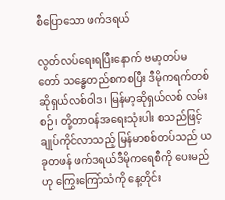စီပြောသော ဖက်ဒရယ်

လွတ်လပ်ရေးရပြီးနောက် ဗမာ့တပ်မတော် သန္ဓေတည်စကစပြီး ဒီမိုကရက်တစ် ဆိုရှယ်လစ်ဝါဒ၊ မြန်မာ့ဆိုရှယ်လစ် လမ်းစဉ်၊ တို့တာဝန်အရေးသုံးပါး စသည်ဖြင့် ချုပ်ကိုင်လာသည့် မြန်မာစစ်တပ်သည် ယခုတဖန် ဖက်ဒရယ်ဒီမိုကရေစီကို ပေးမည်ဟု ကြွေးကြော်သံကို နေ့တိုင်း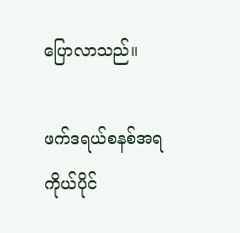ပြောလာသည်။

ဖက်ဒရယ်စနစ်အရ ကိုယ်ပိုင်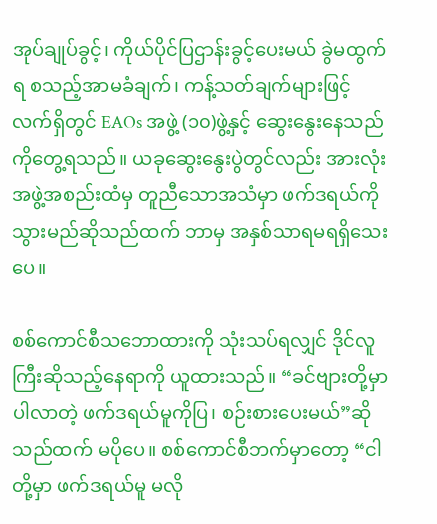အုပ်ချုပ်ခွင့်၊ ကိုယ်ပိုင်ပြဌာန်းခွင့်ပေးမယ် ခွဲမထွက်ရ စသည့်အာမခံချက်၊ ကန့်သတ်ချက်များဖြင့် လက်ရှိတွင် EAOs အဖွဲ့ (၁၀)ဖွဲ့နှင့် ဆွေးနွေးနေသည်ကိုတွေ့ရသည်။ ယခုဆွေးနွေးပွဲတွင်လည်း အားလုံးအဖွဲ့အစည်းထံမှ တူညီသောအသံမှာ ဖက်ဒရယ်ကိုသွားမည်ဆိုသည်ထက် ဘာမှ အနှစ်သာရမရရှိသေးပေ။

စစ်ကောင်စီသဘောထားကို သုံးသပ်ရလျှင် ဒိုင်လူကြီးဆိုသည့်နေရာကို ယူထားသည်။ “ခင်ဗျားတို့မှာပါလာတဲ့ ဖက်ဒရယ်မူကိုပြ၊ စဉ်းစားပေးမယ်”ဆိုသည်ထက် မပိုပေ။ စစ်ကောင်စီဘက်မှာတော့ “ငါတို့မှာ ဖက်ဒရယ်မူ မလို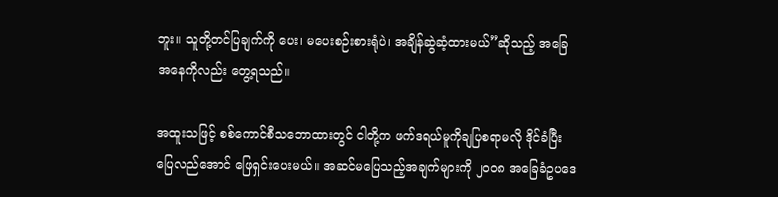ဘူး။ သူတို့တင်ပြချက်ကို ပေး၊ မပေးစဉ်းစားရုံပဲ၊ အချိန်ဆွဲဆံ့ထားမယ်”ဆိုသည့် အခြေအနေကိုလည်း တွေ့ရသည်။

အထူးသဖြင့် စစ်ကောင်စီသဘောထားတွင် ငါတို့က ဖက်ဒရယ်မူကိုချပြစရာမလို ဒိုင်ခံပြီး ပြေလည်အောင် ဖြေရှင်းပေးမယ်။ အဆင်မပြေသည့်အချက်များကို ၂၀၀၈ အခြေခံဥပဒေ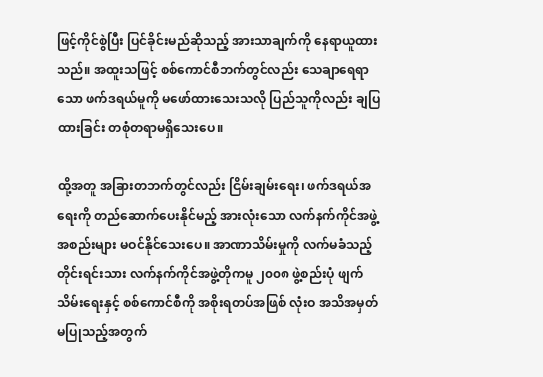ဖြင့်ကိုင်စွဲပြီး ပြင်ခိုင်းမည်ဆိုသည့် အားသာချက်ကို နေရာယူထားသည်။ အထူးသဖြင့် စစ်ကောင်စီဘက်တွင်လည်း သေချာရေရာသော ဖက်ဒရယ်မူကို မဖော်ထားသေးသလို ပြည်သူကိုလည်း ချပြထားခြင်း တစုံတရာမရှိသေးပေ။

ထို့အတူ အခြားတဘက်တွင်လည်း ငြိမ်းချမ်းရေး၊ ဖက်ဒရယ်အရေးကို တည်ဆောက်ပေးနိုင်မည့် အားလုံးသော လက်နက်ကိုင်အဖွဲ့အစည်းများ မဝင်နိုင်သေးပေ။ အာဏာသိမ်းမှုကို လက်မခံသည့် တိုင်းရင်းသား လက်နက်ကိုင်အဖွဲ့တိုကမူ ၂၀၀၈ ဖွဲ့စည်းပုံ ဖျက်သိမ်းရေးနှင့် စစ်ကောင်စီကို အစိုးရတပ်အဖြစ် လုံးဝ အသိအမှတ်မပြုသည့်အတွက်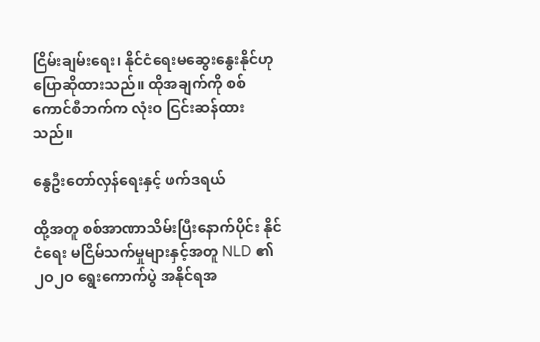ငြိမ်းချမ်းရေး၊ နိုင်ငံရေးမဆွေးနွေးနိုင်ဟု ပြောဆိုထားသည်။ ထိုအချက်ကို စစ်ကောင်စီဘက်က လုံးဝ ငြင်းဆန်ထားသည်။

နွေဦးတော်လှန်ရေးနှင့် ဖက်ဒရယ်

ထို့အတူ စစ်အာဏာသိမ်းပြီးနောက်ပိုင်း နိုင်ငံရေး မငြိမ်သက်မှုများနှင့်အတူ NLD ၏ ၂ဝ၂ဝ ရွေးကောက်ပွဲ အနိုင်ရအ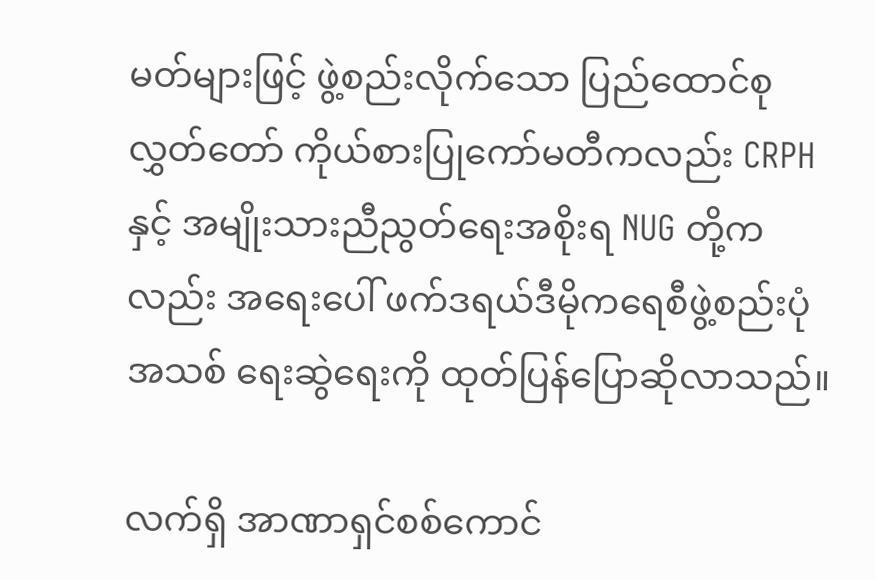မတ်များဖြင့် ဖွဲ့စည်းလိုက်သော ပြည်ထောင်စုလွှတ်တော် ကိုယ်စားပြုကော်မတီကလည်း CRPH နှင့် အမျိုးသားညီညွတ်ရေးအစိုးရ NUG တို့ကလည်း အရေးပေါ် ဖက်ဒရယ်ဒီမိုကရေစီဖွဲ့စည်းပုံအသစ် ရေးဆွဲရေးကို ထုတ်ပြန်ပြောဆိုလာသည်။

လက်ရှိ အာဏာရှင်စစ်ကောင်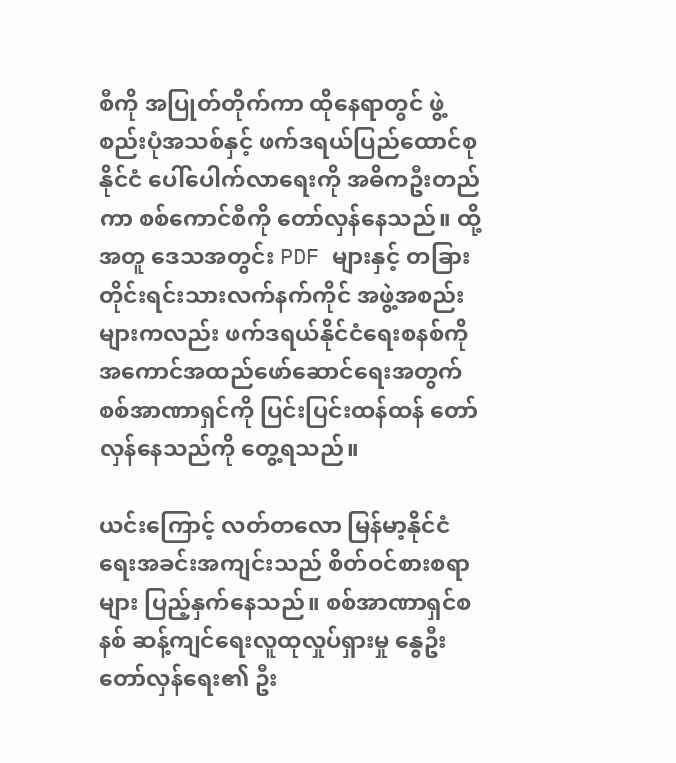စီကို အပြုတ်တိုက်ကာ ထိုနေရာတွင် ဖွဲ့စည်းပုံအသစ်နှင့် ဖက်ဒရယ်ပြည်ထောင်စုနိုင်ငံ ပေါ်ပေါက်လာရေးကို အဓိကဦးတည်ကာ စစ်ကောင်စီကို တော်လှန်နေသည်။ ထို့အတူ ဒေသအတွင်း PDF များနှင့် တခြားတိုင်းရင်းသားလက်နက်ကိုင် အဖွဲ့အစည်းများကလည်း ဖက်ဒရယ်နိုင်ငံရေးစနစ်ကို အကောင်အထည်ဖော်ဆောင်ရေးအတွက် စစ်အာဏာရှင်ကို ပြင်းပြင်းထန်ထန် တော်လှန်နေသည်ကို တွေ့ရသည်။

ယင်းကြောင့် လတ်တလော မြန်မာ့နိုင်ငံရေးအခင်းအကျင်းသည် စိတ်ဝင်စားစရာများ ပြည့်နှက်နေသည်။ စစ်အာဏာရှင်စနစ် ဆန့်ကျင်ရေးလူထုလှုပ်ရှားမှု နွေဦးတော်လှန်ရေး၏ ဦး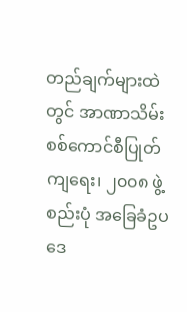တည်ချက်များထဲတွင် အာဏာသိမ်း စစ်ကောင်စီပြုတ်ကျရေး၊ ၂၀၀၈ ဖွဲ့စည်းပုံ အခြေခံဥပဒေ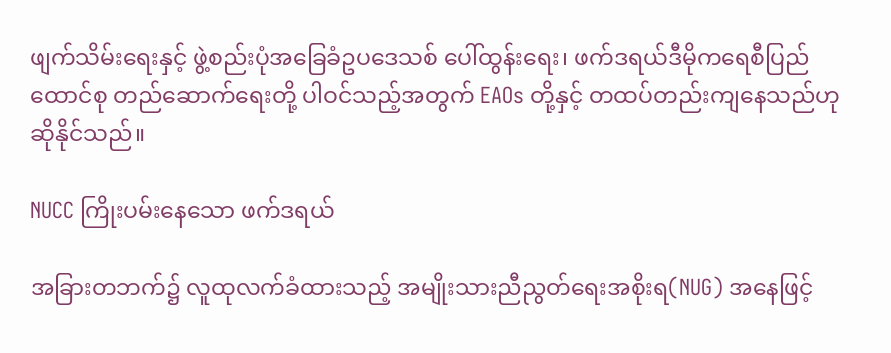ဖျက်သိမ်းရေးနှင့် ဖွဲ့စည်းပုံအခြေခံဥပဒေသစ် ပေါ်ထွန်းရေး၊ ဖက်ဒရယ်ဒီမိုကရေစီပြည်ထောင်စု တည်ဆောက်ရေးတို့ ပါဝင်သည့်အတွက် EAOs တို့နှင့် တထပ်တည်းကျနေသည်ဟု ဆိုနိုင်သည်။

NUCC ကြိုးပမ်းနေသော ဖက်ဒရယ်

အခြားတဘက်၌ လူထုလက်ခံထားသည့် အမျိုးသားညီညွတ်ရေးအစိုးရ(NUG) အနေဖြင့်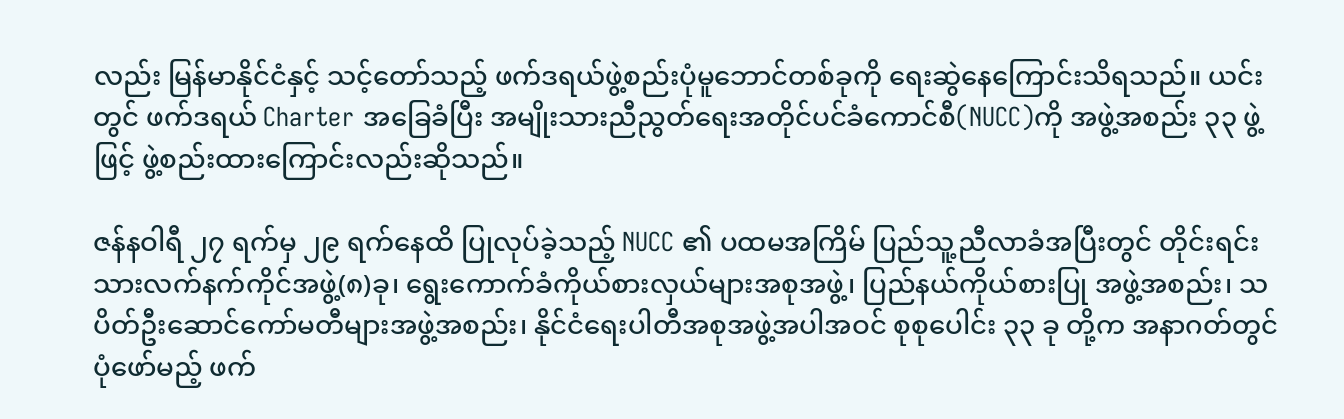လည်း မြန်မာနိုင်ငံနှင့် သင့်တော်သည့် ဖက်ဒရယ်ဖွဲ့စည်းပုံမူဘောင်တစ်ခုကို ရေးဆွဲနေကြောင်းသိရသည်။ ယင်းတွင် ဖက်ဒရယ် Charter အခြေခံပြီး အမျိုးသားညီညွတ်ရေးအတိုင်ပင်ခံကောင်စီ(NUCC)ကို အဖွဲ့အစည်း ၃၃ ဖွဲ့ဖြင့် ဖွဲ့စည်းထားကြောင်းလည်းဆိုသည်။

ဇန်နဝါရီ ၂၇ ရက်မှ ၂၉ ရက်နေထိ ပြုလုပ်ခဲ့သည့် NUCC ၏ ပထမအကြိမ် ပြည်သူ့ညီလာခံအပြီးတွင် တိုင်းရင်းသားလက်နက်ကိုင်အဖွဲ့(၈)ခု၊ ရွေးကောက်ခံကိုယ်စားလှယ်များအစုအဖွဲ့၊ ပြည်နယ်ကိုယ်စားပြု အဖွဲ့အစည်း၊ သပိတ်ဦးဆောင်ကော်မတီများအဖွဲ့အစည်း၊ နိုင်ငံရေးပါတီအစုအဖွဲ့အပါအဝင် စုစုပေါင်း ၃၃ ခု တို့က အနာဂတ်တွင်ပုံဖော်မည့် ဖက်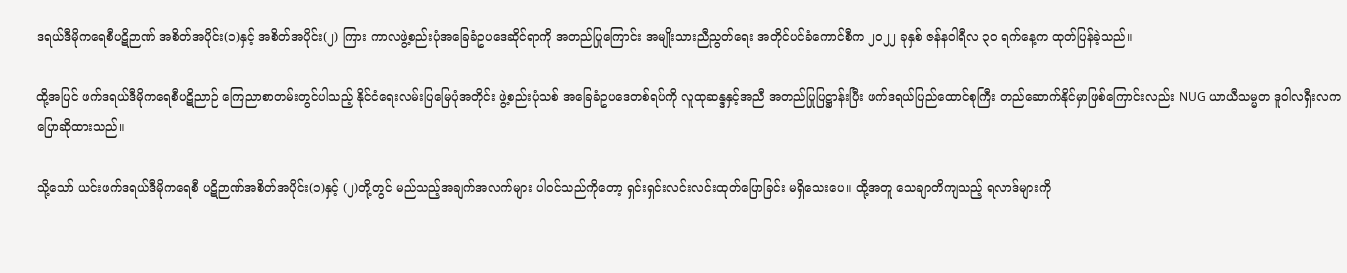ဒရယ်ဒီမိုကရေစီပဋိဉာဏ် အစိတ်အပိုင်း(၁)နှင့် အစိတ်အပိုင်း(၂) ကြား ကာလဖွဲ့စည်းပုံအခြေခံဥပဒေဆိုင်ရာကို အတည်ပြုကြောင်း အမျိုးသားညီညွတ်ရေး အတိုင်ပင်ခံကောင်စီက ၂၀၂၂ ခုနှစ် ဇန်နဝါရီလ ၃၀ ရက်နေ့က ထုတ်ပြန်ခဲ့သည်။

ထို့အပြင် ဖက်ဒရယ်ဒီမိုကရေစီပဋိညာဉ် ကြေညာစာတမ်းတွင်ပါသည့် နိုင်ငံရေးလမ်းပြမြေပုံအတိုင်း ဖွဲ့စည်းပုံသစ် အခြေခံဥပဒေတစ်ရပ်ကို လူထုဆန္ဒနှင့်အညီ အတည်ပြုပြဋ္ဌာန်းပြီး ဖက်ဒရယ်ပြည်ထောင်စုကြီး တည်ဆောက်နိုင်မှာဖြစ်ကြောင်းလည်း NUG ယာယီသမ္မတ ဒူဝါလရှီးလက ပြောဆိုထားသည်။

သို့သော် ယင်းဖက်ဒရယ်ဒီမိုကရေစီ ပဋိဉာဏ်အစိတ်အပိုင်း(၁)နှင့် (၂)တို့တွင် မည်သည့်အချက်အလက်များ ပါဝင်သည်ကိုတော့ ရှင်းရှင်းလင်းလင်းထုတ်ပြောခြင်း မရှိသေးပေ။ ထို့အတူ သေချာတိကျသည့် ရလာဒ်များကို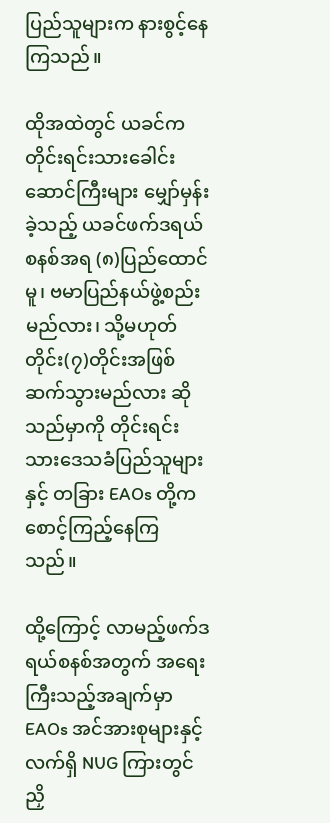ပြည်သူများက နားစွင့်နေကြသည်။

ထိုအထဲတွင် ယခင်က တိုင်းရင်းသားခေါင်းဆောင်ကြီးများ မျှော်မှန်းခဲ့သည့် ယခင်ဖက်ဒရယ်စနစ်အရ (၈)ပြည်ထောင်မူ၊ ဗမာပြည်နယ်ဖွဲ့စည်းမည်လား၊ သို့မဟုတ် တိုင်း(၇)တိုင်းအဖြစ် ဆက်သွားမည်လား ဆိုသည်မှာကို တိုင်းရင်းသားဒေသခံပြည်သူများနှင့် တခြား EAOs တို့က စောင့်ကြည့်နေကြသည်။

ထို့ကြောင့် လာမည့်ဖက်ဒရယ်စနစ်အတွက် အရေးကြီးသည့်အချက်မှာ EAOs အင်အားစုများနှင့် လက်ရှိ NUG ကြားတွင် ညှိ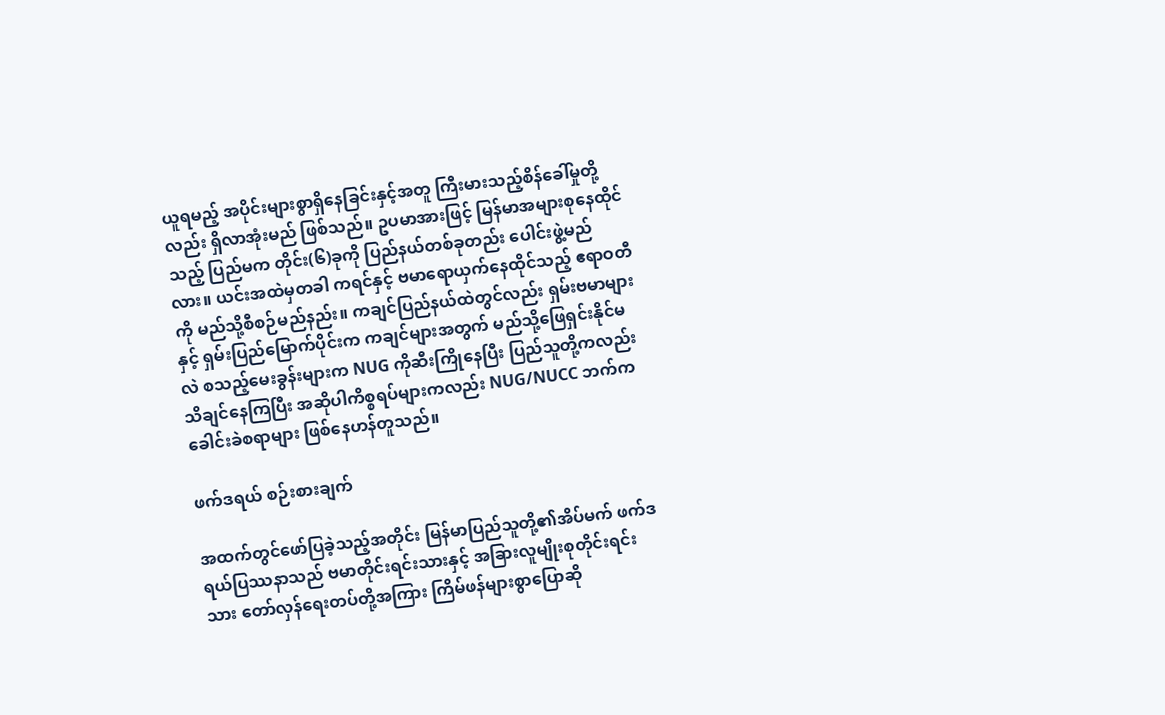ယူရမည့် အပိုင်းများစွာရှိနေခြင်းနှင့်အတူ ကြီးမားသည့်စိန်ခေါ်မှုတို့လည်း ရှိလာအုံးမည် ဖြစ်သည်။ ဥပမာအားဖြင့် မြန်မာအများစုနေထိုင်သည့် ပြည်မက တိုင်း(၆)ခုကို ပြည်နယ်တစ်ခုတည်း ပေါင်းဖွဲ့မည်လား။ ယင်းအထဲမှတခါ ကရင်နှင့် ဗမာရောယှက်နေထိုင်သည့် ဧရာဝတီကို မည်သို့စီစဉ်မည်နည်း။ ကချင်ပြည်နယ်ထဲတွင်လည်း ရှမ်းဗမာများနှင့် ရှမ်းပြည်မြောက်ပိုင်းက ကချင်များအတွက် မည်သို့ဖြေရှင်းနိုင်မလဲ စသည့်မေးခွန်းများက NUG ကိုဆီးကြိုနေပြီး ပြည်သူတို့ကလည်း သိချင်နေကြပြီး အဆိုပါကိစ္စရပ်များကလည်း NUG/NUCC ဘက်က ခေါင်းခဲစရာများ ဖြစ်နေဟန်တူသည်။

ဖက်ဒရယ် စဉ်းစားချက်

အထက်တွင်ဖော်ပြခဲ့သည့်အတိုင်း မြန်မာပြည်သူတို့၏အိပ်မက် ဖက်ဒရယ်ပြဿနာသည် ဗမာတိုင်းရင်းသားနှင့် အခြားလူမျိုးစုတိုင်းရင်းသား တော်လှန်ရေးတပ်တို့အကြား ကြိမ်ဖန်များစွာပြောဆို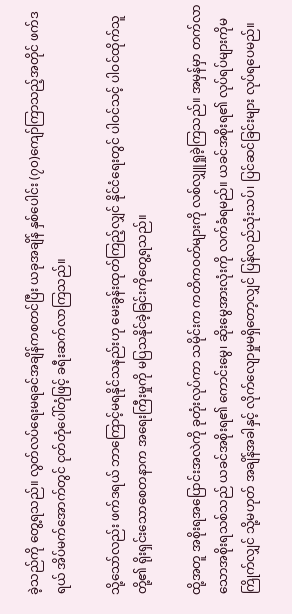ခဲ့သည်ကို တွေ့ရသည်။ လွတ်လပ်ရေးမရခင်အချိန်ကစတင်ပြီး ယခုအချိန် နှစ်ပေါင်း (၇၀)ကျော်ကြာသည့်အတိုင် ဖက်ဒရယ် အိပ်မက်အောက်တွင် ငုတ်တုံပေါ်တုံဖြင့် ခရီးဆက်လာကြသည်။

သို့သော်လည်း ဖက်ဒရယ် ဘာကြောင့်မရနိုင်သနည်းဟု မေးခွန်းထုတ်ကြည့်လျှင် နိုင်ငံရေးတွင် ပါဝင်သင့် ပါဝင်ထိုက်သူတို့၏ ရိုးရှင်းသောစေတနာက အရေးကြီးမှုကို မပြသနိုင်ခဲ့ခြင်းကိုတွေ့ရသည်။

ထို့အတူ အစိုးရအပြောင်းအလဲကို ခုတုံးလုပ်ကာ သမိုင်းက ကတိကဝတ်များကို လစ်လျှူရှုခဲ့ကြသည်။ အမှန်မှာ တက်လာသောအစိုးရသစ်သည် ယခင်အစိုးရ၏ ကောင်းမွေ၊ ဆိုးမွေအားလုံးကို လက်ခံရမည်။ ယခင်အစိုးရ၏ လုပ်ရပ်များကိုမကြိုက်လျှင် သို့မဟုတ် အချိန်အခါနှင့် လိုက်လျောမှုမရှိတော့လျှင် ပြန်လည်သုံးသပ်၊ ပြင်ဆင်ခြင်းများ လုပ်ရပေမည်။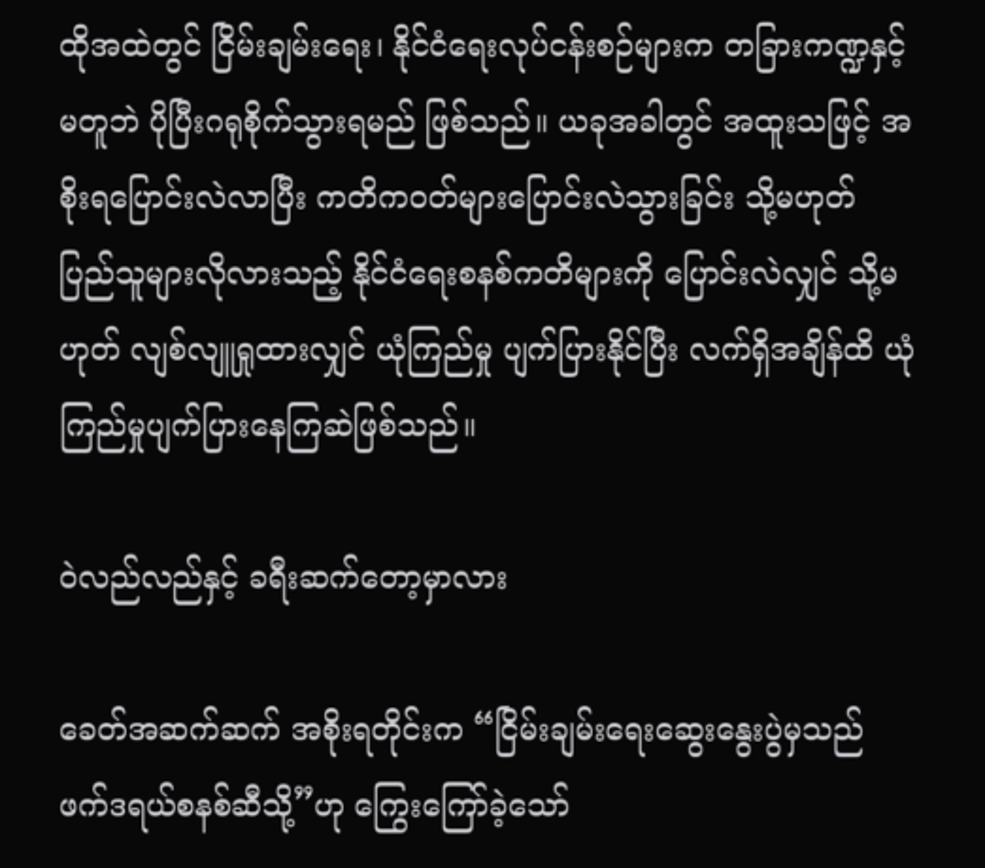ထိုအထဲတွင် ငြိမ်းချမ်းရေး၊ နိုင်ငံရေးလုပ်ငန်းစဉ်များက တခြားကဏ္ဍနှင့်မတူဘဲ ပိုပြီးဂရုစိုက်သွားရမည် ဖြစ်သည်။ ယခုအခါတွင် အထူးသဖြင့် အစိုးရပြောင်းလဲလာပြီး ကတိကဝတ်များပြောင်းလဲသွားခြင်း သို့မဟုတ် ပြည်သူများလိုလားသည့် နိုင်ငံရေးစနစ်ကတိများကို ပြောင်းလဲလျှင် သို့မဟုတ် လျစ်လျူရှုထားလျှင် ယုံကြည်မှု ပျက်ပြားနိုင်ပြီး လက်ရှိအချိန်ထိ ယုံကြည်မှုပျက်ပြားနေကြဆဲဖြစ်သည်။

ဝဲလည်လည်နှင့် ခရီးဆက်တော့မှာလား

ခေတ်အဆက်ဆက် အစိုးရတိုင်းက “ငြိမ်းချမ်းရေးဆွေးနွေးပွဲမှသည် ဖက်ဒရယ်စနစ်ဆီသို့”ဟု ကြွေးကြော်ခဲ့သော်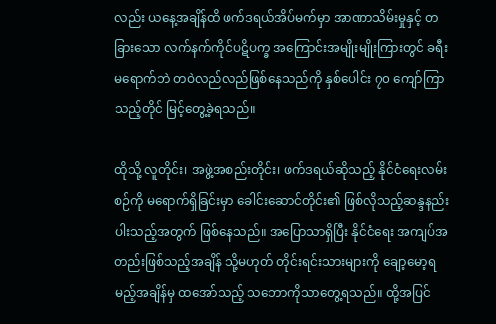လည်း ယနေ့အချိန်ထိ ဖက်ဒရယ်အိပ်မက်မှာ အာဏာသိမ်းမှုနှင့် တခြားသော လက်နက်ကိုင်ပဋိပက္ခ အကြောင်းအမျိုးမျိုးကြားတွင် ခရီးမရောက်ဘဲ တဝဲလည်လည်ဖြစ်နေသည်ကို နှစ်ပေါင်း ၇၀ ကျော်ကြာသည့်တိုင် မြင့်တွေ့ခဲ့ရသည်။

ထိုသို့ လူတိုင်း၊ အဖွဲ့အစည်းတိုင်း၊ ဖက်ဒရယ်ဆိုသည့် နိုင်ငံရေးလမ်းစဉ်ကို မရောက်ရှိခြင်းမှာ ခေါင်းဆောင်တိုင်း၏ ဖြစ်လိုသည့်ဆန္ဒနည်းပါးသည့်အတွက် ဖြစ်နေသည်။ အပြောသာရှိပြီး နိုင်ငံရေး အကျပ်အတည်းဖြစ်သည့်အချိန် သို့မဟုတ် တိုင်းရင်းသားများကို ချော့မော့ရမည့်အချိန်မှ ထအော်သည့် သဘောကိုသာတွေ့ရသည်။ ထို့အပြင်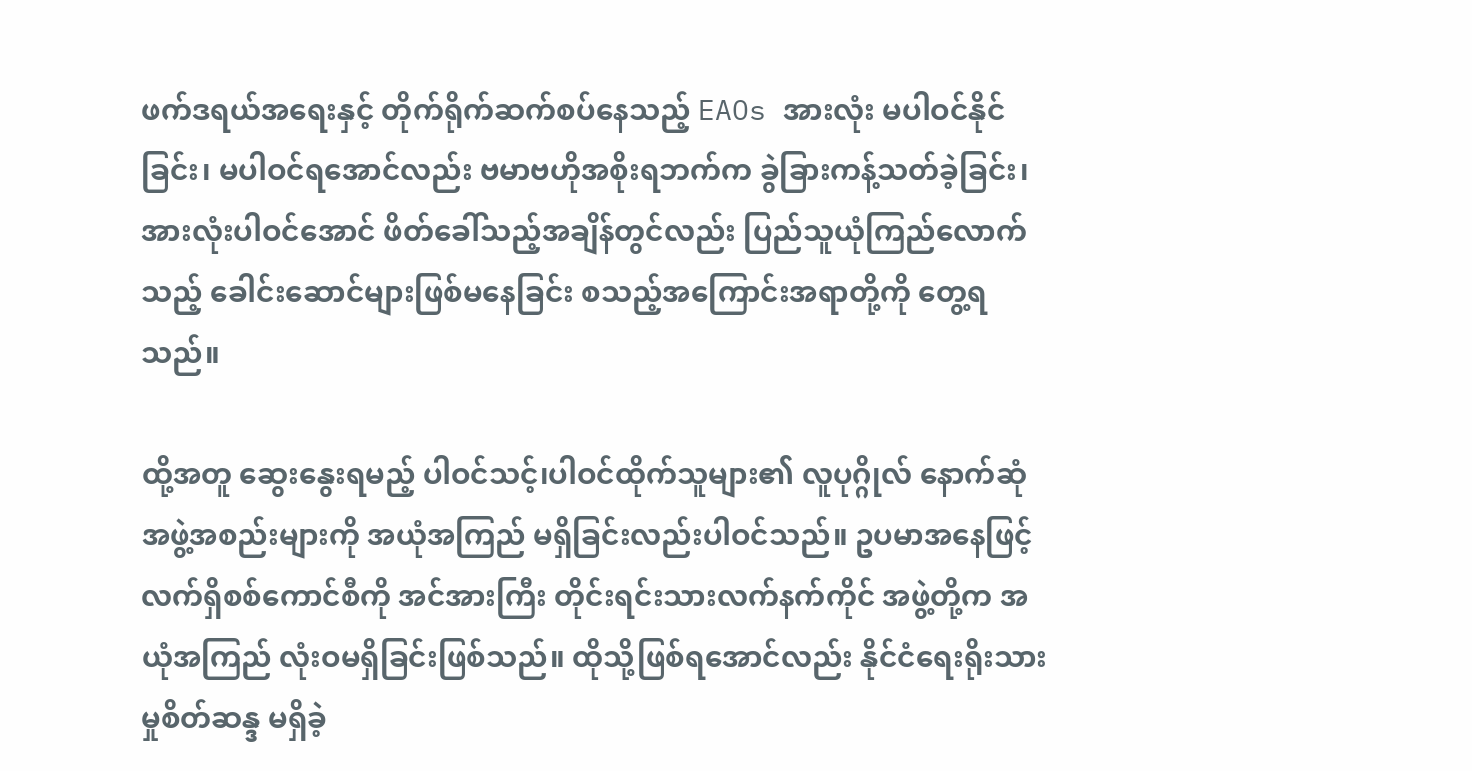ဖက်ဒရယ်အရေးနှင့် တိုက်ရိုက်ဆက်စပ်နေသည့် EAOs အားလုံး မပါဝင်နိုင်ခြင်း၊ မပါဝင်ရအောင်လည်း ဗမာဗဟိုအစိုးရဘက်က ခွဲခြားကန့်သတ်ခဲ့ခြင်း၊ အားလုံးပါဝင်အောင် ဖိတ်ခေါ်သည့်အချိန်တွင်လည်း ပြည်သူယုံကြည်လောက်သည့် ခေါင်းဆောင်များဖြစ်မနေခြင်း စသည့်အကြောင်းအရာတို့ကို တွေ့ရသည်။

ထို့အတူ ဆွေးနွေးရမည့် ပါဝင်သင့်၊ပါဝင်ထိုက်သူများ၏ လူပုဂ္ဂိုလ် နောက်ဆုံအဖွဲ့အစည်းများကို အယုံအကြည် မရှိခြင်းလည်းပါဝင်သည်။ ဥပမာအနေဖြင့် လက်ရှိစစ်ကောင်စီကို အင်အားကြီး တိုင်းရင်းသားလက်နက်ကိုင် အဖွဲ့တို့က အယုံအကြည် လုံးဝမရှိခြင်းဖြစ်သည်။ ထိုသို့ဖြစ်ရအောင်လည်း နိုင်ငံရေးရိုးသားမှုစိတ်ဆန္ဒ မရှိခဲ့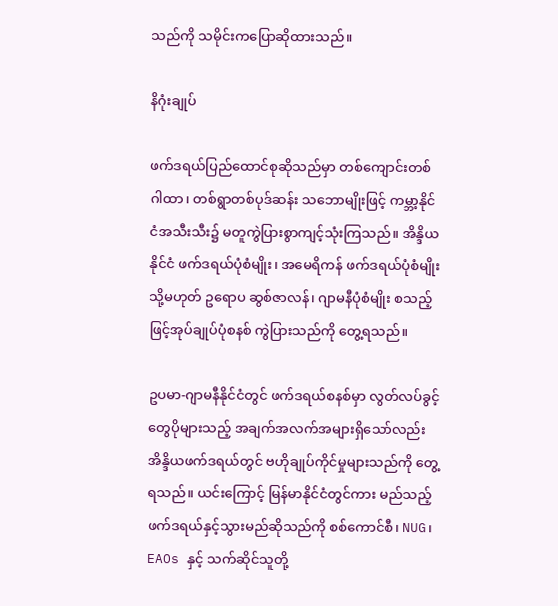သည်ကို သမိုင်းကပြောဆိုထားသည်။

နိဂုံးချုပ်

ဖက်ဒရယ်ပြည်ထောင်စုဆိုသည်မှာ တစ်ကျောင်းတစ်ဂါထာ၊ တစ်ရွာတစ်ပုဒ်ဆန်း သဘောမျိုးဖြင့် ကမ္ဘာ့နိုင်ငံအသီးသီး၌ မတူကွဲပြားစွာကျင့်သုံးကြသည်။ အိန္ဒိယနိုင်ငံ ဖက်ဒရယ်ပုံစံမျိုး၊ အမေရိကန် ဖက်ဒရယ်ပုံစံမျိုး သို့မဟုတ် ဥရောပ ဆွစ်ဇာလန်၊ ဂျာမနီပုံစံမျိုး စသည့်ဖြင့်အုပ်ချုပ်ပုံစနစ် ကွဲပြားသည်ကို တွေ့ရသည်။

ဥပမာ-ဂျာမနီနိုင်ငံတွင် ဖက်ဒရယ်စနစ်မှာ လွတ်လပ်ခွင့်တွေပိုများသည့် အချက်အလက်အများရှိသော်လည်း အိန္ဒိယဖက်ဒရယ်တွင် ဗဟိုချုပ်ကိုင်မှုများသည်ကို တွေ့ရသည်။ ယင်းကြောင့် မြန်မာနိုင်ငံတွင်ကား မည်သည့် ဖက်ဒရယ်နှင့်သွားမည်ဆိုသည်ကို စစ်ကောင်စီ၊ NUG၊ EAOs နှင့် သက်ဆိုင်သူတို့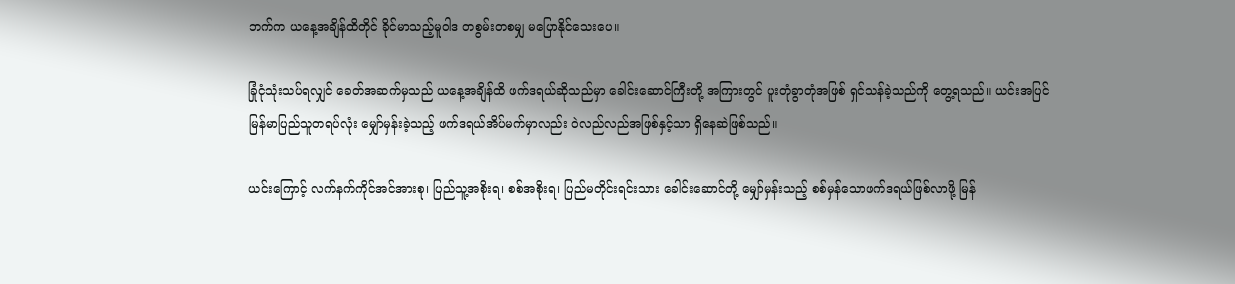ဘက်က ယနေ့အချိန်ထိတိုင် ခိုင်မာသည့်မူဝါဒ တစွမ်းတစမျှ မပြောနိုင်သေးပေ။

ခြုံငုံသုံးသပ်ရလျှင် ခေတ်အဆက်မှသည် ယနေ့အချိန်ထိ ဖက်ဒရယ်ဆိုသည်မှာ ခေါင်းဆောင်ကြီးတို့ အကြားတွင် ပူးတုံခွာတုံအဖြစ် ရှင်သန်ခဲ့သည်ကို တွေ့ရသည်။ ယင်းအပြင် မြန်မာပြည်သူတရပ်လုံး မျှော်မှန်းခဲ့သည့် ဖက်ဒရယ်အိပ်မက်မှာလည်း ဝဲလည်လည်အဖြစ်နှင့်သာ ရှိနေဆဲဖြစ်သည်။

ယင်းကြောင့် လက်နက်ကိုင်အင်အားစု၊ ပြည်သူ့အစိုးရ၊ စစ်အစိုးရ၊ ပြည်မတိုင်းရင်းသား ခေါင်းဆောင်တို့ မျှော်မှန်းသည့် စစ်မှန်သောဖက်ဒရယ်ဖြစ်လာဖို့ မြန်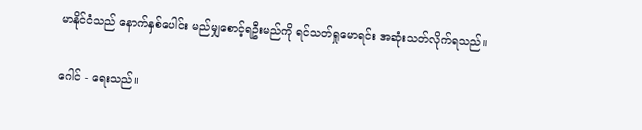မာနိုင်ငံသည် နောက်နှစ်ပေါင်း မည်မျှစောင့်ရဦးမည်ကို ရင်သတ်ရှုမောရင်း အဆုံးသတ်လိုက်ရသည်။

ဂေါင် - ရေးသည်။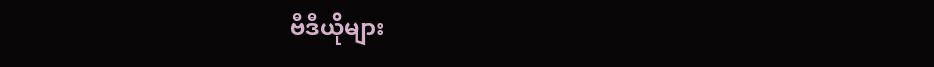ဗီဒီယိုများ